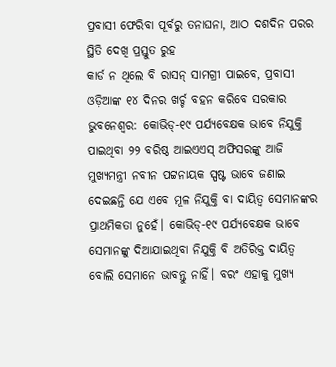ପ୍ରବାସୀ ଫେରିବା ପୂର୍ବରୁ ତନାଘନା, ଆଠ ଦଶଦିନ ପରର ସ୍ଥିତି ଦେଖି ପ୍ରସ୍ତୁତ ରୁହ
କାର୍ଡ ନ ଥିଲେ ବି ରାସନ୍ ସାମଗ୍ରୀ ପାଇବେ, ପ୍ରବାସୀ ଓଡ଼ିଆଙ୍କ ୧୪ ଦିନର ଖର୍ଚ୍ଚ ବହନ କରିବେ ସରକାର
ଭୁବନେଶ୍ବର: କୋଭିଡ୍-୧୯ ପର୍ଯ୍ୟବେକ୍ଷକ ଭାବେ ନିଯୁକ୍ତି ପାଇଥିବା ୨୨ ବରିଷ୍ଠ ଆଇଏଏସ୍ ଅଫିସରଙ୍କୁ ଆଜି ମୁଖ୍ୟମନ୍ତ୍ରୀ ନବୀନ ପଟ୍ଟନାୟକ ସ୍ପଷ୍ଟ ଭାବେ ଜଣାଇ ଦେଇଛନ୍ତି ଯେ ଏବେ ମୂଳ ନିଯୁକ୍ତି ବା ଦାୟିତ୍ବ ସେମାନଙ୍କର ପ୍ରାଥମିକତା ନୁହେଁ। କୋଭିଡ୍-୧୯ ପର୍ଯ୍ୟବେକ୍ଷକ ଭାବେ ସେମାନଙ୍କୁ ଦିଆଯାଇଥିବା ନିଯୁକ୍ତି ବି ଅତିରିକ୍ତ ଦାୟିତ୍ବ ବୋଲି ସେମାନେ ଭାବନ୍ତୁ ନାହିଁ। ବରଂ ଏହାକୁ ମୁଖ୍ୟ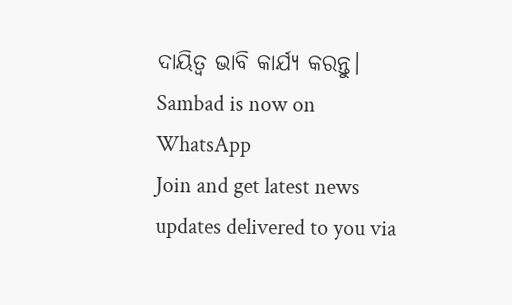ଦାୟିତ୍ବ ଭାବି କାର୍ଯ୍ୟ କରନ୍ତୁ।
Sambad is now on WhatsApp
Join and get latest news updates delivered to you via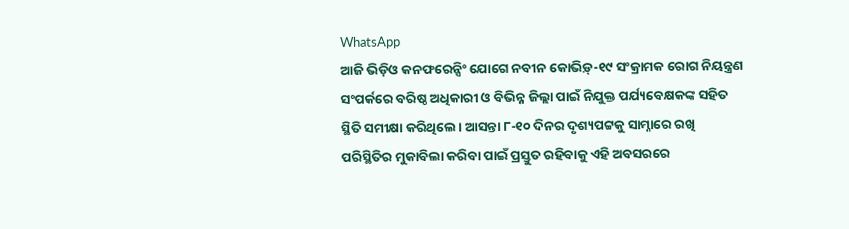WhatsApp
ଆଜି ଭିଡ଼ିଓ କନଫରେନ୍ସିଂ ଯୋଗେ ନବୀନ କୋଭିଡ଼୍-୧୯ ସଂକ୍ରାମକ ରୋଗ ନିୟନ୍ତ୍ରଣ ସଂପର୍କରେ ବରିଷ୍ଠ ଅଧିକାରୀ ଓ ବିଭିନ୍ନ ଜିଲ୍ଲା ପାଇଁ ନିଯୁକ୍ତ ପର୍ଯ୍ୟବେକ୍ଷକଙ୍କ ସହିତ ସ୍ଥିତି ସମୀକ୍ଷା କରିଥିଲେ। ଆସନ୍ତା ୮-୧୦ ଦିନର ଦୃଶ୍ୟପଟ୍ଟକୁ ସାମ୍ନାରେ ରଖି ପରିସ୍ଥିତିର ମୁକାବିଲା କରିବା ପାଇଁ ପ୍ରସ୍ତୁତ ରହିବାକୁ ଏହି ଅବସରରେ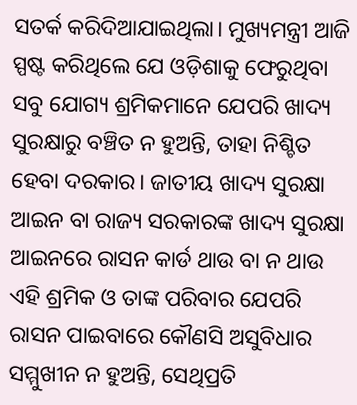ସତର୍କ କରିଦିଆଯାଇଥିଲା। ମୁଖ୍ୟମନ୍ତ୍ରୀ ଆଜି ସ୍ପଷ୍ଟ କରିଥିଲେ ଯେ ଓଡ଼ିଶାକୁ ଫେରୁଥିବା ସବୁ ଯୋଗ୍ୟ ଶ୍ରମିକମାନେ ଯେପରି ଖାଦ୍ୟ ସୁରକ୍ଷାରୁ ବଞ୍ଚିତ ନ ହୁଅନ୍ତି, ତାହା ନିଶ୍ଚିତ ହେବା ଦରକାର। ଜାତୀୟ ଖାଦ୍ୟ ସୁରକ୍ଷା ଆଇନ ବା ରାଜ୍ୟ ସରକାରଙ୍କ ଖାଦ୍ୟ ସୁରକ୍ଷା ଆଇନରେ ରାସନ କାର୍ଡ ଥାଉ ବା ନ ଥାଉ ଏହି ଶ୍ରମିକ ଓ ତାଙ୍କ ପରିବାର ଯେପରି ରାସନ ପାଇବାରେ କୌଣସି ଅସୁବିଧାର ସମ୍ମୁଖୀନ ନ ହୁଅନ୍ତି, ସେଥିପ୍ରତି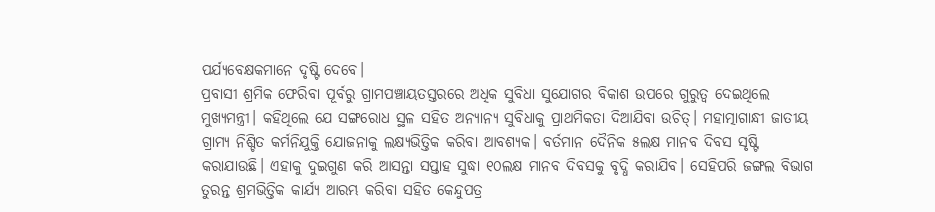ପର୍ଯ୍ୟବେକ୍ଷକମାନେ ଦୃଷ୍ଟି ଦେବେ।
ପ୍ରବାସୀ ଶ୍ରମିକ ଫେରିବା ପୂର୍ବରୁ ଗ୍ରାମପଞ୍ଚାୟତସ୍ତରରେ ଅଧିକ ସୁବିଧା ସୁଯୋଗର ବିକାଶ ଉପରେ ଗୁରୁତ୍ବ ଦେଇଥିଲେ ମୁଖ୍ୟମନ୍ତ୍ରୀ। କହିଥିଲେ ଯେ ସଙ୍ଗରୋଧ ସ୍ଥଳ ସହିତ ଅନ୍ୟାନ୍ୟ ସୁବିଧାକୁ ପ୍ରାଥମିକତା ଦିଆଯିବା ଉଚିତ୍। ମହାତ୍ମାଗାନ୍ଧୀ ଜାତୀୟ ଗ୍ରାମ୍ୟ ନିଶ୍ଚିତ କର୍ମନିଯୁକ୍ତି ଯୋଜନାକୁ ଲକ୍ଷ୍ୟଭିତ୍ତିକ କରିବା ଆବଶ୍ୟକ। ବର୍ତମାନ ଦୈନିକ ୫ଲକ୍ଷ ମାନବ ଦିବସ ସୃଷ୍ଟି କରାଯାଉଛି। ଏହାକୁ ଦୁଇଗୁଣ କରି ଆସନ୍ତା ସପ୍ତାହ ସୁଦ୍ଧା ୧୦ଲକ୍ଷ ମାନବ ଦିବସକୁ ବୃଦ୍ଧି କରାଯିବ। ସେହିପରି ଜଙ୍ଗଲ ବିଭାଗ ତୁରନ୍ତ ଶ୍ରମଭିତ୍ତିକ କାର୍ଯ୍ୟ ଆରମ୍ଭ କରିବା ସହିତ କେନ୍ଦୁପତ୍ର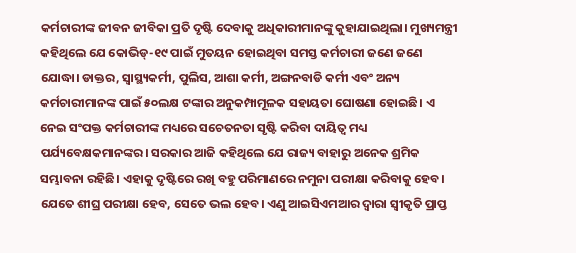କର୍ମଚାରୀଙ୍କ ଜୀବନ ଜୀବିକା ପ୍ରତି ଦୃଷ୍ଟି ଦେବାକୁ ଅଧିକାରୀମାନଙ୍କୁ କୁହାଯାଇଥିଲା। ମୁଖ୍ୟମନ୍ତ୍ରୀ କହିଥିଲେ ଯେ କୋଭିଡ୍-୧୯ ପାଇଁ ମୁତୟନ ହୋଇଥିବା ସମସ୍ତ କର୍ମଚାରୀ ଜଣେ ଜଣେ ଯୋଦ୍ଧା। ଡାକ୍ତର, ସ୍ବାସ୍ଥ୍ୟକର୍ମୀ, ପୁଲିସ, ଆଶା କର୍ମୀ, ଅଙ୍ଗନବାଡି କର୍ମୀ ଏବଂ ଅନ୍ୟ କର୍ମଚାରୀମାନଙ୍କ ପାଇଁ ୫୦ଲକ୍ଷ ଟଙ୍କାର ଅନୁକମ୍ପାମୂଳକ ସହାୟତା ଘୋଷଣା ହୋଇଛି। ଏ ନେଇ ସଂପକ୍ତ କର୍ମଚାରୀଙ୍କ ମଧ୍ୟରେ ସଚେତନତା ସୃଷ୍ଟି କରିବା ଦାୟିତ୍ବ ମଧ୍ୟ ପର୍ଯ୍ୟବେକ୍ଷକମାନଙ୍କର। ସରକାର ଆଜି କହିଥିଲେ ଯେ ରାଜ୍ୟ ବାହାରୁ ଅନେକ ଶ୍ରମିକ ସମ୍ଭାବନା ରହିଛି। ଏହାକୁ ଦୃଷ୍ଟିରେ ରଖି ବହୁ ପରିମାଣରେ ନମୁନା ପରୀକ୍ଷା କରିବାକୁ ହେବ। ଯେତେ ଶୀଘ୍ର ପରୀକ୍ଷା ହେବ, ସେତେ ଭଲ ହେବ। ଏଣୁ ଆଇସିଏମଆର ଦ୍ବାରା ସ୍ବୀକୃତି ପ୍ରାପ୍ତ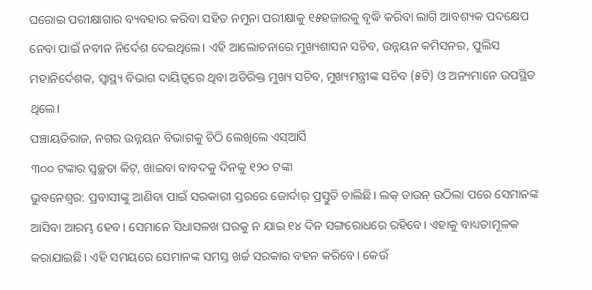ଘରୋଇ ପରୀକ୍ଷାଗାର ବ୍ୟବହାର କରିବା ସହିତ ନମୁନା ପରୀକ୍ଷାକୁ ୧୫ହଜାରକୁ ବୃଦ୍ଧି କରିବା ଲାଗି ଆବଶ୍ୟକ ପଦକ୍ଷେପ ନେବା ପାଇଁ ନବୀନ ନିର୍ଦେଶ ଦେଇଥିଲେ। ଏହି ଆଲୋଚନାରେ ମୁଖ୍ୟଶାସନ ସଚିବ, ଉନ୍ନୟନ କମିସନର, ପୁଲିସ ମହାନିର୍ଦେଶକ, ସ୍ବାସ୍ଥ୍ୟ ବିଭାଗ ଦାୟିତ୍ବରେ ଥିବା ଅତିରିକ୍ତ ମୁଖ୍ୟ ସଚିବ, ମୁଖ୍ୟମନ୍ତ୍ରୀଙ୍କ ସଚିବ (୫ଟି) ଓ ଅନ୍ୟମାନେ ଉପସ୍ଥିତ ଥିଲେ।
ପଞ୍ଚାୟତିରାଜ, ନଗର ଉନ୍ନୟନ ବିଭାଗକୁ ଚିଠି ଲେଖିଲେ ଏସ୍ଆର୍ସି
୩୦୦ ଟଙ୍କାର ସ୍ବଚ୍ଛତା କିଟ୍, ଖାଇବା ବାବଦକୁ ଦିନକୁ ୧୨୦ ଟଙ୍କା
ଭୁବନେଶ୍ବର: ପ୍ରବାସୀଙ୍କୁ ଆଣିବା ପାଇଁ ସରକାରୀ ସ୍ତରରେ ଜୋର୍ଦାର୍ ପ୍ରସ୍ତୁତି ଚାଲିଛି। ଲକ୍ ଡାଉନ୍ ଉଠିଲା ପରେ ସେମାନଙ୍କ ଆସିବା ଆରମ୍ଭ ହେବ। ସେମାନେ ସିଧାସଳଖ ଘରକୁ ନ ଯାଇ ୧୪ ଦିନ ସଙ୍ଗରୋଧରେ ରହିବେ। ଏହାକୁ ବାଧ୍ୟତାମୂଳକ କରାଯାଇଛି। ଏହି ସମୟରେ ସେମାନଙ୍କ ସମସ୍ତ ଖର୍ଚ୍ଚ ସରକାର ବହନ କରିବେ। କେଉଁ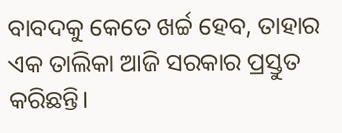ବାବଦକୁ କେତେ ଖର୍ଚ୍ଚ ହେବ, ତାହାର ଏକ ତାଲିକା ଆଜି ସରକାର ପ୍ରସ୍ତୁତ କରିଛନ୍ତି।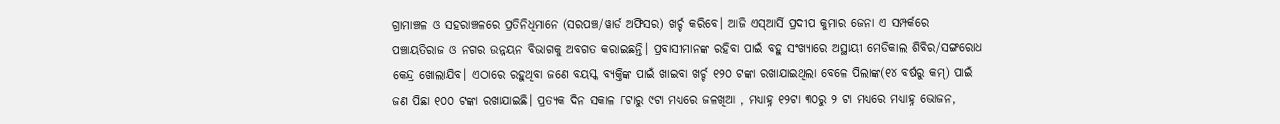ଗ୍ରାମାଞ୍ଚଳ ଓ ସହରାଞ୍ଚଳରେ ପ୍ରତିନିଧିମାନେ (ସରପଞ୍ଚ/ୱାର୍ଡ ଅଫିସର) ଖର୍ଚ୍ଚ କରିବେ। ଆଜି ଏସ୍ଆର୍ସି ପ୍ରଦୀପ କୁମାର ଜେନା ଏ ସମ୍ପର୍କରେ ପଞ୍ଚାୟତିରାଜ ଓ ନଗର ଉନ୍ନୟନ ବିଭାଗକୁ ଅବଗତ କରାଇଛନ୍ତି। ପ୍ରବାସୀମାନଙ୍କ ରହିବା ପାଇଁ ବହୁ ସଂଖ୍ୟାରେ ଅସ୍ଥାୟୀ ମେଡିକାଲ ଶିବିର/ସଙ୍ଗରୋଧ କେନ୍ଦ୍ର ଖୋଲାଯିବ। ଏଠାରେ ରହୁଥିବା ଜଣେ ବୟସ୍କ ବ୍ୟକ୍ତିଙ୍କ ପାଇଁ ଖାଇବା ଖର୍ଚ୍ଚ ୧୨୦ ଟଙ୍କା ରଖାଯାଇଥିଲା ବେଳେ ପିଲାଙ୍କ(୧୪ ବର୍ଷରୁ କମ୍) ପାଇଁ ଜଣ ପିଛା ୧୦୦ ଟଙ୍କା ରଖାଯାଇଛି। ପ୍ରତ୍ୟକ ଦିନ ସକାଳ ୮ଟାରୁ ୯ଟା ମଧ୍ୟରେ ଜଳଖିଆ , ମଧ୍ୟାହ୍ନ ୧୨ଟା ୩୦ରୁ ୨ ଟା ମଧ୍ୟରେ ମଧ୍ୟାହ୍ନ ଭୋଜନ,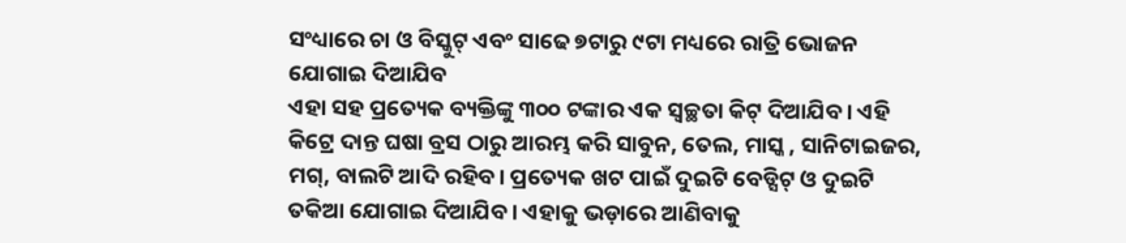ସଂଧ୍ୟାରେ ଚା ଓ ବିସ୍କୁଟ୍ ଏବଂ ସାଢେ ୭ଟାରୁ ୯ଟା ମଧ୍ୟରେ ରାତ୍ରି ଭୋଜନ ଯୋଗାଇ ଦିଆଯିବ
ଏହା ସହ ପ୍ରତ୍ୟେକ ବ୍ୟକ୍ତିଙ୍କୁ ୩୦୦ ଟଙ୍କାର ଏକ ସ୍ବଚ୍ଛତା କିଟ୍ ଦିଆଯିବ। ଏହି କିଟ୍ରେ ଦାନ୍ତ ଘଷା ବ୍ରସ ଠାରୁ ଆରମ୍ଭ କରି ସାବୁନ, ତେଲ, ମାସ୍କ , ସାନିଟାଇଜର, ମଗ୍, ବାଲଟି ଆଦି ରହିବ। ପ୍ରତ୍ୟେକ ଖଟ ପାଇଁ ଦୁଇଟି ବେଡ୍ସିଟ୍ ଓ ଦୁଇଟି ତକିଆ ଯୋଗାଇ ଦିଆଯିବ। ଏହାକୁ ଭଡ଼ାରେ ଆଣିବାକୁ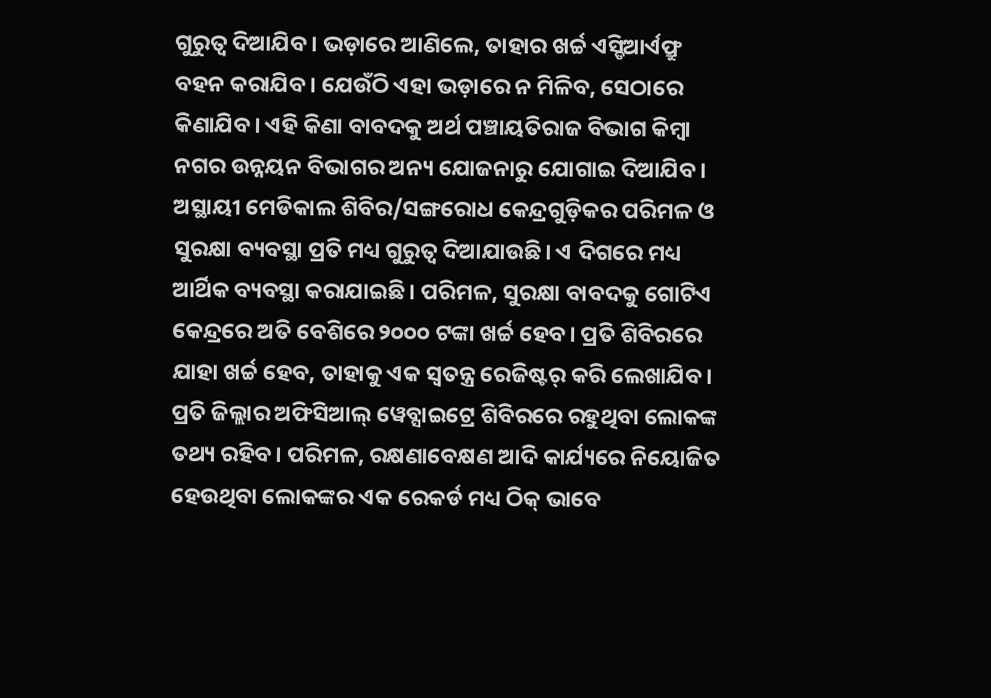ଗୁରୁତ୍ବ ଦିଆଯିବ। ଭଡ଼ାରେ ଆଣିଲେ, ତାହାର ଖର୍ଚ୍ଚ ଏସ୍ଡିଆର୍ଏଫ୍ରୁ ବହନ କରାଯିବ। ଯେଉଁଠି ଏହା ଭଡ଼ାରେ ନ ମିଳିବ, ସେଠାରେ କିଣାଯିବ। ଏହି କିଣା ବାବଦକୁ ଅର୍ଥ ପଞ୍ଚାୟତିରାଜ ବିଭାଗ କିମ୍ବା ନଗର ଉନ୍ନୟନ ବିଭାଗର ଅନ୍ୟ ଯୋଜନାରୁ ଯୋଗାଇ ଦିଆଯିବ। ଅସ୍ଥାୟୀ ମେଡିକାଲ ଶିବିର/ସଙ୍ଗରୋଧ କେନ୍ଦ୍ରଗୁଡ଼ିକର ପରିମଳ ଓ ସୁରକ୍ଷା ବ୍ୟବସ୍ଥା ପ୍ରତି ମଧ୍ୟ ଗୁରୁତ୍ବ ଦିଆଯାଉଛି। ଏ ଦିଗରେ ମଧ୍ୟ ଆର୍ଥିକ ବ୍ୟବସ୍ଥା କରାଯାଇଛି। ପରିମଳ, ସୁରକ୍ଷା ବାବଦକୁ ଗୋଟିଏ କେନ୍ଦ୍ରରେ ଅତି ବେଶିରେ ୨୦୦୦ ଟଙ୍କା ଖର୍ଚ୍ଚ ହେବ। ପ୍ରତି ଶିବିରରେ ଯାହା ଖର୍ଚ୍ଚ ହେବ, ତାହାକୁ ଏକ ସ୍ବତନ୍ତ୍ର ରେଜିଷ୍ଟର୍ କରି ଲେଖାଯିବ। ପ୍ରତି ଜିଲ୍ଲାର ଅଫିସିଆଲ୍ ୱେବ୍ସାଇଟ୍ରେ ଶିବିରରେ ରହୁଥିବା ଲୋକଙ୍କ ତଥ୍ୟ ରହିବ। ପରିମଳ, ରକ୍ଷଣାବେକ୍ଷଣ ଆଦି କାର୍ଯ୍ୟରେ ନିୟୋଜିତ ହେଉଥିବା ଲୋକଙ୍କର ଏକ ରେକର୍ଡ ମଧ୍ୟ ଠିକ୍ ଭାବେ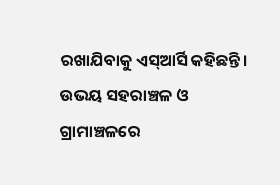ରଖାଯିବାକୁ ଏସ୍ଆର୍ସି କହିଛନ୍ତି। ଉଭୟ ସହରାଞ୍ଚଳ ଓ ଗ୍ରାମାଞ୍ଚଳରେ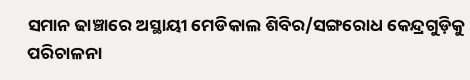ସମାନ ଢାଞ୍ଚାରେ ଅସ୍ଥାୟୀ ମେଡିକାଲ ଶିବିର/ସଙ୍ଗରୋଧ କେନ୍ଦ୍ରଗୁଡ଼ିକୁ ପରିଚାଳନା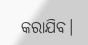କରାଯିବ।